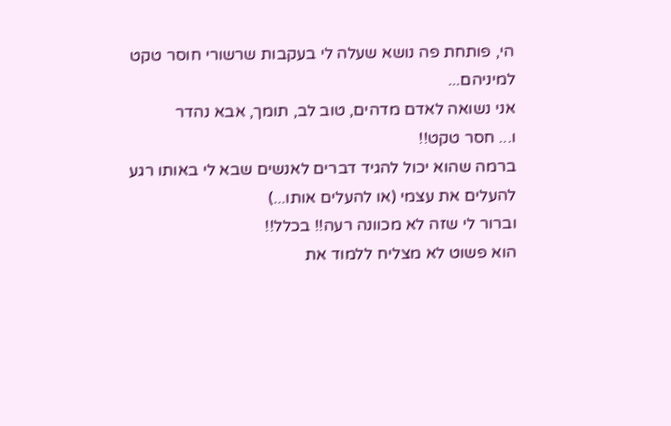הי, פותחת פה נושא שעלה לי בעקבות שרשורי חוסר טקט למיניהם...
אני נשואה לאדם מדהים, טוב לב, תומך, אבא נהדר
ו... חסר טקט!!
ברמה שהוא יכול להגיד דברים לאנשים שבא לי באותו רגע להעלים את עצמי (או להעלים אותו...)
וברור לי שזה לא מכוונה רעה!! בכלל!!
הוא פשוט לא מצליח ללמוד את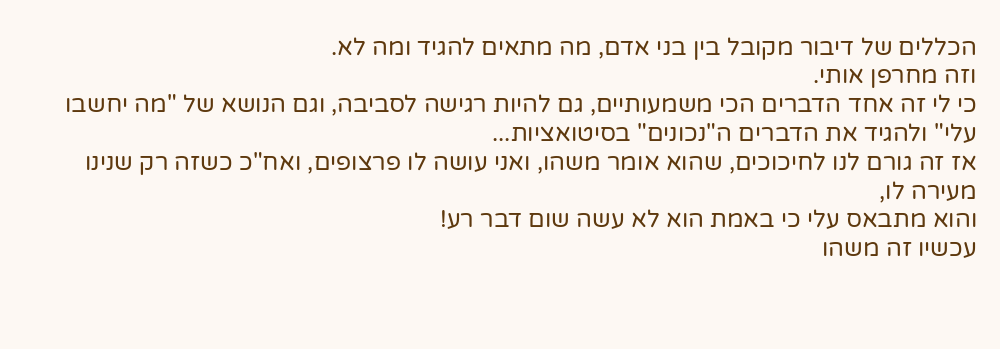הכללים של דיבור מקובל בין בני אדם, מה מתאים להגיד ומה לא.
וזה מחרפן אותי.
כי לי זה אחד הדברים הכי משמעותיים, גם להיות רגישה לסביבה, וגם הנושא של "מה יחשבו עלי" ולהגיד את הדברים ה"נכונים" בסיטואציות...
אז זה גורם לנו לחיכוכים, שהוא אומר משהו, ואני עושה לו פרצופים, ואח"כ כשזה רק שנינו מעירה לו,
והוא מתבאס עלי כי באמת הוא לא עשה שום דבר רע!
עכשיו זה משהו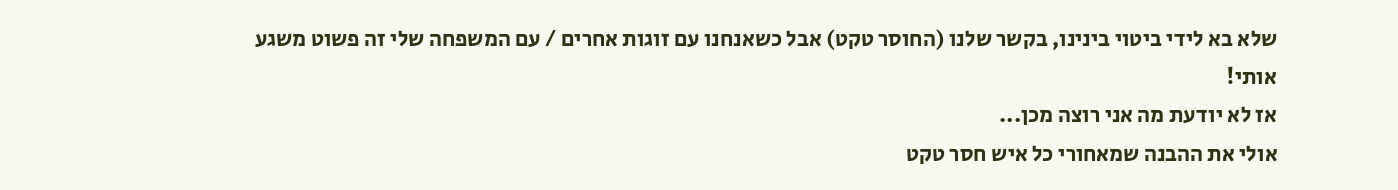שלא בא לידי ביטוי בינינו, בקשר שלנו (החוסר טקט) אבל כשאנחנו עם זוגות אחרים / עם המשפחה שלי זה פשוט משגע אותי!
אז לא יודעת מה אני רוצה מכן...
אולי את ההבנה שמאחורי כל איש חסר טקט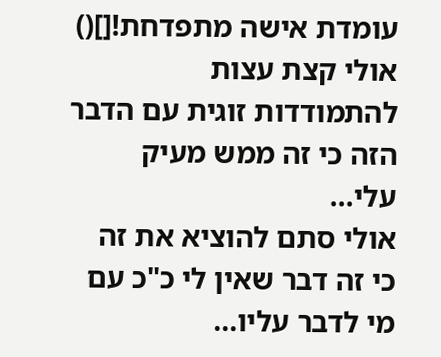עומדת אישה מתפדחת![]()
אולי קצת עצות להתמודדות זוגית עם הדבר הזה כי זה ממש מעיק עלי...
אולי סתם להוציא את זה כי זה דבר שאין לי כ"כ עם מי לדבר עליו...